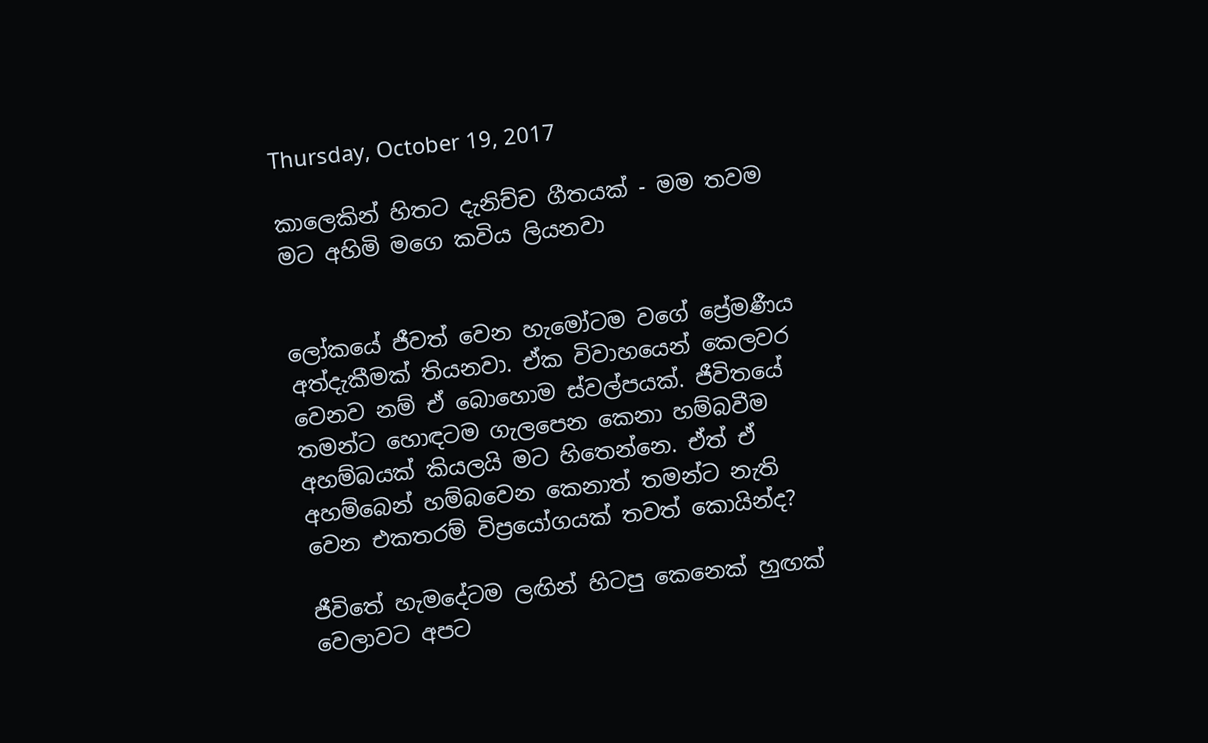Thursday, October 19, 2017

කාලෙකින් හිතට දැනිච්ච ගීතයක් - මම තවම මට අහිමි මගෙ කවිය ලියනවා


ලෝකයේ ජීවත් වෙන හැමෝටම වගේ ප්‍රේමණීය අත්දැකීමක් තියනවා. ඒක විවාහයෙන් කෙලවර වෙනව නම් ඒ බොහොම ස්වල්පයක්. ජීවිතයේ තමන්ට හොඳටම ගැලපෙන කෙනා හම්බවීම අහම්බයක් කියලයි මට හිතෙන්නෙ. ඒත් ඒ අහම්බෙන් හම්බවෙන කෙනාත් තමන්ට නැති වෙන එකතරම් විප්‍රයෝගයක් තවත් කොයින්ද?

ජීවිතේ හැමදේටම ලඟින් හිටපු කෙනෙක් හුඟක් වෙලාවට අපට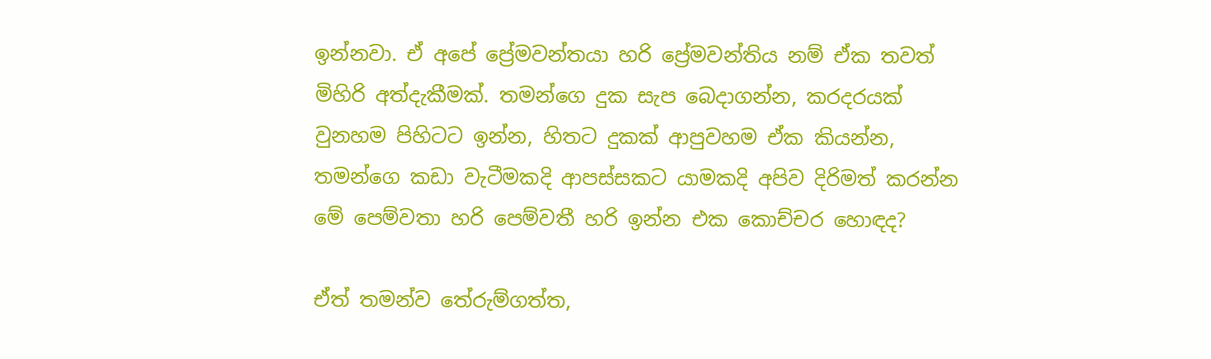ඉන්නවා. ඒ අපේ ප්‍රේමවන්තයා හරි ප්‍රේමවන්තිය නම් ඒක තවත් මිහිරි අත්දැකීමක්. තමන්ගෙ දුක සැප බෙදාගන්න, කරදරයක් වුනහම පිහිටට ඉන්න, හිතට දුකක් ආපුවහම ඒක කියන්න, තමන්ගෙ කඩා වැටීමකදි ආපස්සකට යාමකදි අපිව දිරිමත් කරන්න මේ පෙම්වතා හරි පෙම්වතී හරි ඉන්න එක කොච්චර හොඳද?

ඒත් තමන්ව තේරුම්ගත්ත,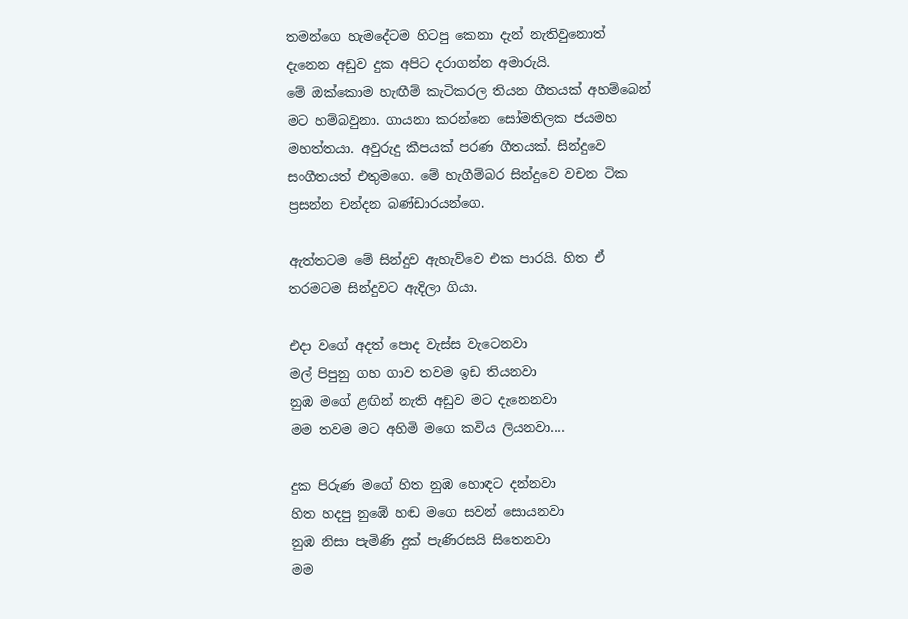තමන්ගෙ හැමදේටම හිටපු කෙනා දැන් නැතිවුනොත් දැනෙන අඩුව දුක අපිට දරාගන්න අමාරුයි.
මේ ඔක්කොම හැඟීම් කැටිකරල තියන ගීතයක් අහම්බෙන් මට හම්බවුනා. ගායනා කරන්නෙ සෝමතිලක ජයමහ මහත්තයා. අවුරුදු කීපයක් පරණ ගීතයක්. සින්දුවෙ සංගීතයත් එතුමගෙ. මේ හැගීම්බර සින්දුවෙ වචන ටික ප්‍රසන්න චන්දන බණ්ඩාරයන්ගෙ.

ඇත්තටම මේ සින්දුව ඇහැව්වෙ එක පාරයි. හිත ඒ තරමටම සින්දුවට ඇදිලා ගියා.

එදා වගේ අදත් පොද වැස්ස වැටෙනවා
මල් පිපුනු ගහ ගාව තවම ඉඩ තියනවා
නුඹ මගේ ළඟින් නැති අඩුව මට දැනෙනවා
මම තවම මට අහිමි මගෙ කවිය ලියනවා....

දුක පිරුණ මගේ හිත නුඹ හොඳට දන්නවා
හිත හදපු නුඹේ හඬ මගෙ සවන් සොයනවා
නුඹ නිසා පැමිණි දුක් පැණිරසයි සිතෙනවා
මම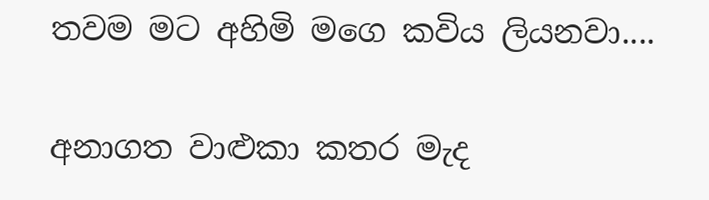තවම මට අහිමි මගෙ කවිය ලියනවා....

අනාගත වාළුකා කතර මැද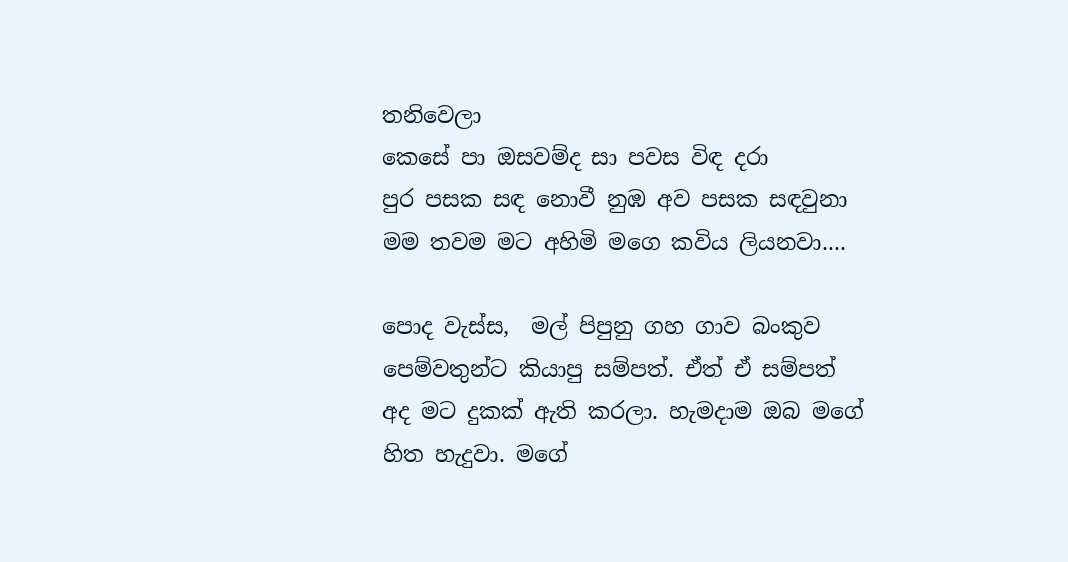තනිවෙලා
කෙසේ පා ඔසවම්ද සා පවස විඳ දරා
පුර පසක සඳ නොවී නුඹ අව පසක සඳවුනා
මම තවම මට අහිමි මගෙ කවිය ලියනවා....

පොද වැස්ස,  මල් පිපුනු ගහ ගාව බංකුව පෙම්වතුන්ට කියාපු සම්පත්. ඒත් ඒ සම්පත් අද මට දුකක් ඇති කරලා. හැමදාම ඔබ මගේ හිත හැදුවා. මගේ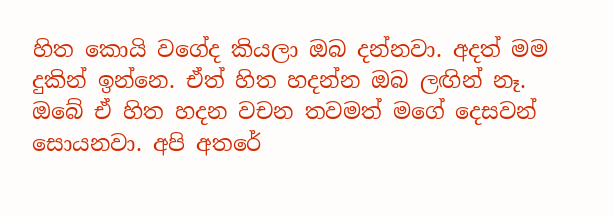හිත කොයි වගේද කියලා ඔබ දන්නවා. අදත් මම දුකින් ඉන්නෙ. ඒත් හිත හදන්න ඔබ ලඟින් නෑ. ඔබේ ඒ හිත හදන වචන තවමත් මගේ දෙසවන් සොයනවා. අපි අතරේ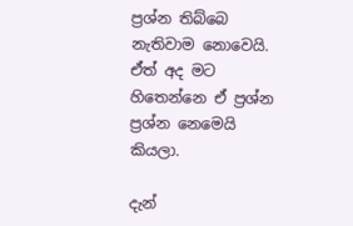ප්‍රශ්න තිබ්බෙ නැතිවාම නොවෙයි. ඒත් අද මට හිතෙන්නෙ ඒ ප්‍රශ්න ප්‍රශ්න නෙමෙයි කියලා.

දැන්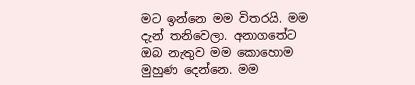මට ඉන්නෙ මම විතරයි. මම දැන් තනිවෙලා. අනාගතේට ඔබ නැතුව මම කොහොම මුහුණ දෙන්නෙ. මම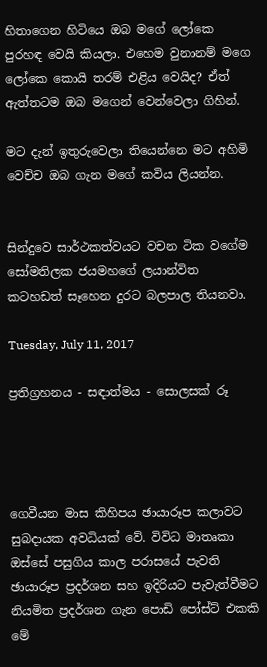හිතාගෙන හිටියෙ ඔබ මගේ ලෝකෙ පුරහඳ වෙයි කියලා. එහෙම වුනානම් මගෙ ලෝකෙ කොයි තරම් එළිය වෙයිද? ඒත් ඇත්තටම ඔබ මගෙන් වෙන්වෙලා ගිහින්.

මට දැන් ඉතුරුවෙලා තියෙන්නෙ මට අහිමි වෙච්ච ඔබ ගැන මගේ කවිය ලියන්න.


සින්දුවෙ සාර්ථකත්වයට වචන ටික වගේම සෝමතිලක ජයමහගේ ලයාන්විත කටහඩත් සෑහෙන දුරට බලපාල තියනවා.

Tuesday, July 11, 2017

ප්‍රතිග්‍රහනය - සඳාත්මය - සොලසක් රූ




ගෙවීයන මාස කිහිපය ඡායාරූප කලාවට සුබදායක අවධියක් වේ. විවිධ මාතෘකා ඔස්සේ පසුගිය කාල පරාසයේ පැවති ඡායාරූප ප්‍රදර්ශන සහ ඉදිරියට පැවැත්වීමට නියමිත ප්‍රදර්ශන ගැන පොඩි පෝස්ට් එකකි මේ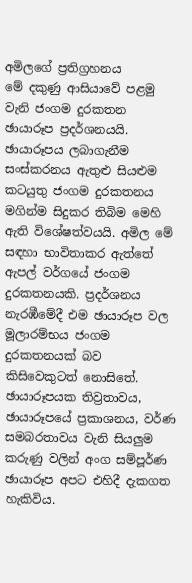අමිලගේ ප්‍රතිග්‍රහනය
මේ දකුණු ආසියාවේ පළමු වැනි ජංගම දුරකතන ඡායාරූප ප්‍රදර්ශනයයි. ඡායාරූපය ලබාගැනීම සංස්කරනය ඇතුළු සියළුම කටයුතු ජංගම දුරකතනය මගින්ම සිදුකර තිබිම මෙහි ඇති විශේෂත්වයයි. අමිල මේ සඳහා භාවිතාකර ඇත්තේ ඇපල් වර්ගයේ ජංගම දුරකතනයකි. ප්‍රදර්ශනය නැරඹීමේදී එම ඡායාරූප වල මූලාරම්භය ජංගම දුරකතනයක් බව කිසිවෙකුටත් නොසිතේ. ඡායාරූපයක තිව්‍රතාවය, ඡායාරූපයේ ප්‍රකාශනය, වර්ණ සමබරතාවය වැනි සියලුම කරුණු වලින් අංග සම්පූර්ණ ඡායාරූප අපට එහිදී දැකගත හැකිවිය.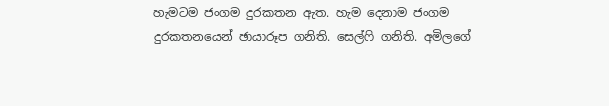හැමටම ජංගම දුරකතන ඇත. හැම දෙනාම ජංගම දුරකතනයෙන් ඡායාරූප ගනිති. සෙල්ෆි ගනිති. අමිලගේ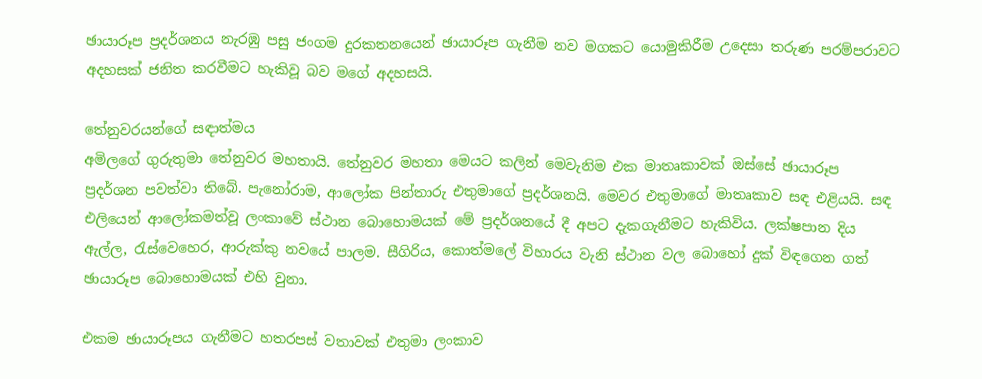ඡායාරූප ප්‍රදර්ශනය නැරඹු පසු ජංගම දුරකතනයෙන් ඡායාරූප ගැනීම නව මගකට යොමුකිරීම උදෙසා තරුණ පරම්පරාවට අදහසක් ජනිත කරවීමට හැකිවූ බව මගේ අදහසයි.

තේනුවරයන්ගේ සඳාත්මය
අමිලගේ ගුරුතුමා තේනුවර මහතායි. තේනුවර මහතා මෙයට කලින් මෙවැනිම එක මාතෘකාවක් ඔස්සේ ඡායාරූප ප්‍රදර්ශන පවත්වා තිබේ. පැනෝරාම, ආලෝක පින්තාරු එතුමාගේ ප්‍රදර්ශනයි. මෙවර එතුමාගේ මාතෘකාව සඳ එළියයි. සඳ එලියෙන් ආලෝකමත්වූ ලංකාවේ ස්ථාන බොහොමයක් මේ ප්‍රදර්ශනයේ දී අපට දැකගැනීමට හැකිවිය. ලක්ෂපාන දිය ඇල්ල, රැස්වෙහෙර, ආරුක්කු නවයේ පාලම. සීගිරිය, කොත්මලේ විහාරය වැනි ස්ථාන වල බොහෝ දුක් විඳගෙන ගත් ඡායාරූප බොහොමයක් එහි වුනා.

එකම ඡායාරූපය ගැනීමට හතරපස් වතාවක් එතුමා ලංකාව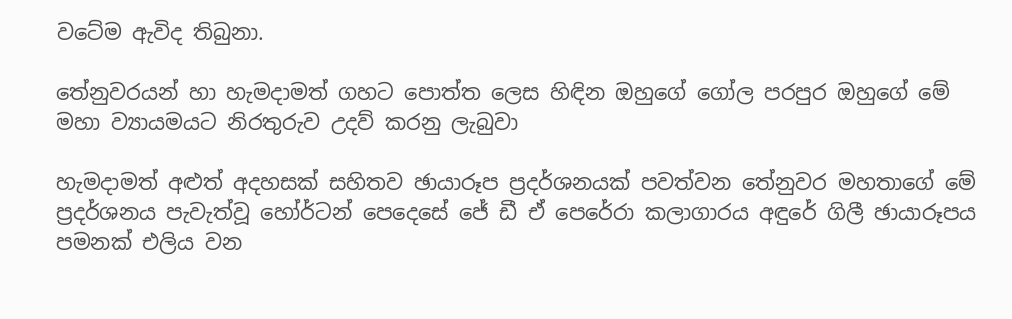වටේම ඇවිද තිබුනා.

තේනුවරයන් හා හැමදාමත් ගහට පොත්ත ලෙස හිඳින ඔහුගේ ගෝල පරපුර ඔහුගේ මේ මහා ව්‍යායමයට නිරතුරුව උදව් කරනු ලැබුවා

හැමදාමත් අළුත් අදහසක් සහිතව ඡායාරූප ප්‍රදර්ශනයක් පවත්වන තේනුවර මහතාගේ මේ ප්‍රදර්ශනය පැවැත්වූ හෝර්ටන් පෙදෙසේ ජේ ඩී ඒ පෙරේරා කලාගාරය අඳුරේ ගිලී ඡායාරූපය පමනක් එලිය වන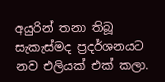අයුරින් තනා තිබූ සැකැස්මද ප්‍රදර්ශනයට නව එලියක් එක් කලා.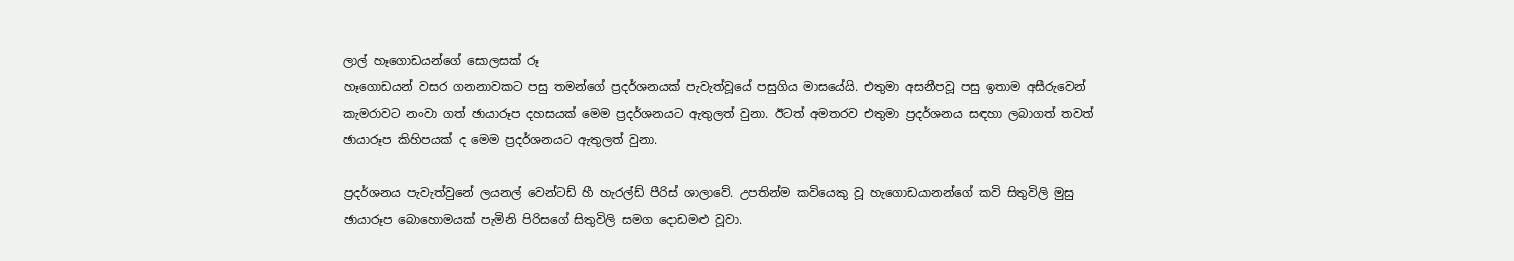ලාල් හෑගොඩයන්ගේ සොලසක් රූ
හෑගොඩයන් වසර ගනනාවකට පසු තමන්ගේ ප්‍රදර්ශනයක් පැවැත්වූයේ පසුගිය මාසයේයි. එතුමා අසනීපවූ පසු ඉතාම අසීරුවෙන් කැමරාවට නංවා ගත් ඡායාරූප දහසයක් මෙම ප්‍රදර්ශනයට ඇතුලත් වුනා. ඊටත් අමතරව එතුමා ප්‍රදර්ශනය සඳහා ලබාගත් තවත් ඡායාරූප කිහිපයක් ද මෙම ප්‍රදර්ශනයට ඇතුලත් වුනා.

ප්‍රදර්ශනය පැවැත්වුනේ ලයනල් වෙන්ටඩ් හී හැරල්ඩ් පීරිස් ශාලාවේ. උපතින්ම කවියෙකු වූ හැගොඩයානන්ගේ කවි සිතුවිලි මුසු ඡායාරූප බොහොමයක් පැමිනි පිරිසගේ සිතුවිලි සමග දොඩමළු වූවා.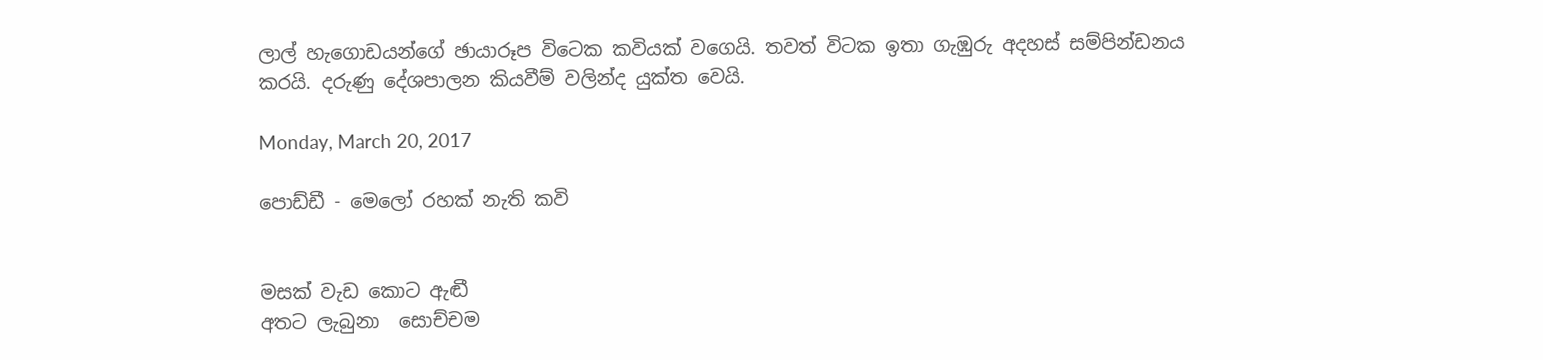ලාල් හැගොඩයන්ගේ ඡායාරූප විටෙක කවියක් වගෙයි. තවත් විටක ඉතා ගැඹුරු අදහස් සම්පින්ඩනය කරයි. දරුණු දේශපාලන කියවීම් වලින්ද යුක්ත වෙයි.

Monday, March 20, 2017

පොඩ්ඩී - මෙලෝ රහක් නැති කවි


මසක් වැඩ කොට ඇඬී
අතට ලැබුනා  සොච්චම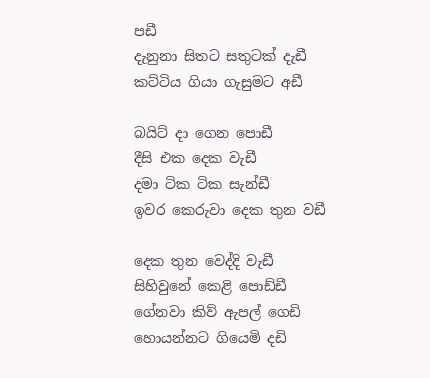පඩී
දැනුනා සිතට සතුටක් දැඩී
කට්ටිය ගියා ගැසුමට අඩී

බයිට් දා ගෙන පොඩී
දීසි එක දෙක වැඩී
දමා ටික ටික සැන්ඩී
ඉවර කෙරුවා දෙක තුන වඩී

දෙක තුන වෙද්දි වැඩී
සිහිවුනේ කෙළි පොඩ්ඩී
ගේනවා කිව් ඇපල් ගෙඩි
හොයන්නට ගියෙමි දඩි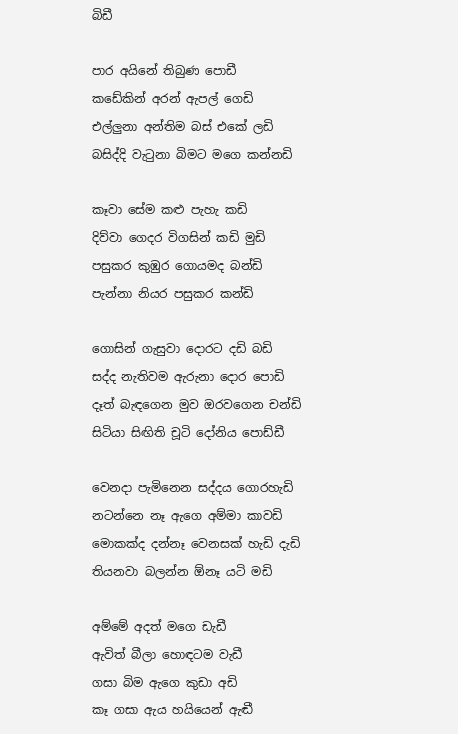බිඩී

පාර අයිනේ තිබුණ පොඩී
කඩේකින් අරන් ඇපල් ගෙඩි
එල්ලුනා අන්තිම බස් එකේ ලඩි
බසිද්දි වැටුනා බිමට මගෙ කන්නඩි

කෑවා සේම කළු පැහැ කඩි
දිව්වා ගෙදර විගසින් කඩි මුඩි
පසුකර කුඹුර ගොයමද බන්ඩි
පැන්නා නියර පසුකර කන්ඩි

ගොසින් ගැසුවා දොරට දඩි බඩි
සද්ද නැතිවම ඇරුනා දොර පොඩි
දෑත් බැඳගෙන මුව ඔරවගෙන චන්ඩි
සිටියා සිඟිති චූටි දෝනිය පොඩ්ඩී

වෙනදා පැමිනෙන සද්දය ගොරහැඩි
නටන්නෙ නෑ ඇගෙ අම්මා කාවඩි
මොකක්ද දන්නෑ වෙනසක් හැඩි දැඩි
තියනවා බලන්න ඕනෑ යටි මඩි

අම්මේ අදත් මගෙ ඩැඩී
ඇවිත් බීලා හොඳටම වැඩී
ගසා බිම ඇගෙ කුඩා අඩි
කෑ ගසා ඇය හයියෙන් ඇඬී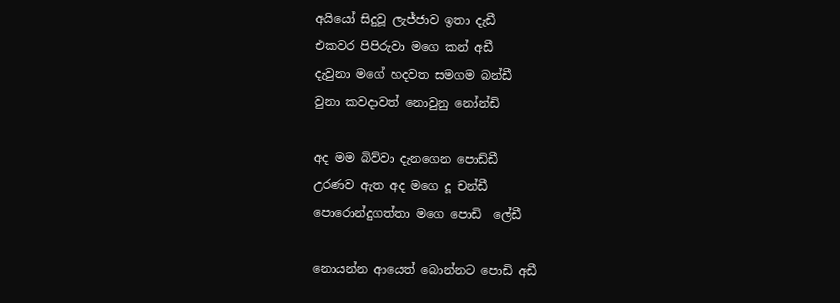අයියෝ සිදුවූ ලැජ්ජාව ඉතා දැඩී
එකවර පිපිරුවා මගෙ කන් අඩී
දැවුනා මගේ හදවත සමගම බන්ඩී
වුනා කවදාවත් නොවුනු නෝන්ඩි

අද මම බිව්වා දැනගෙන පොඩ්ඩී
උරණව ඇත අද මගෙ දූ චන්ඩී
පොරොන්දුගත්තා මගෙ පොඩි  ලේඩී

නොයන්න ආයෙත් බොන්නට පොඩි අඩී